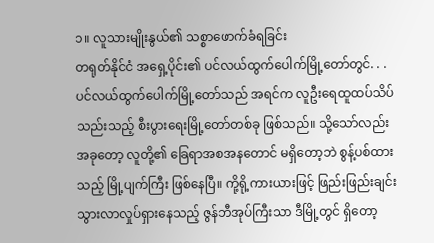၁။ လူသားမျိုးနွယ်၏ သစ္စာဖောက်ခံရခြင်း
တရုတ်နိုင်ငံ အရှေ့ပိုင်း၏ ပင်လယ်ထွက်ပေါက်မြို့တော်တွင်. . .
ပင်လယ်ထွက်ပေါက်မြို့တော်သည် အရင်က လူဦးရေထူထပ်သိပ်သည်းသည့် စီးပွားရေးမြို့တော်တစ်ခု ဖြစ်သည်။ သို့သော်လည်း အခုတော့ လူတို့၏ ခြေရာအစအနတောင် မရှိတော့ဘဲ စွန့်ပစ်ထားသည့် မြို့ပျက်ကြီး ဖြစ်နေပြီ။ ကို့ရို့ကားယားဖြင့် ဖြည်းဖြည်းချင်း သွားလာလှုပ်ရှားနေသည့် ဇွန်ဘီအုပ်ကြီးသာ ဒီမြို့တွင် ရှိတော့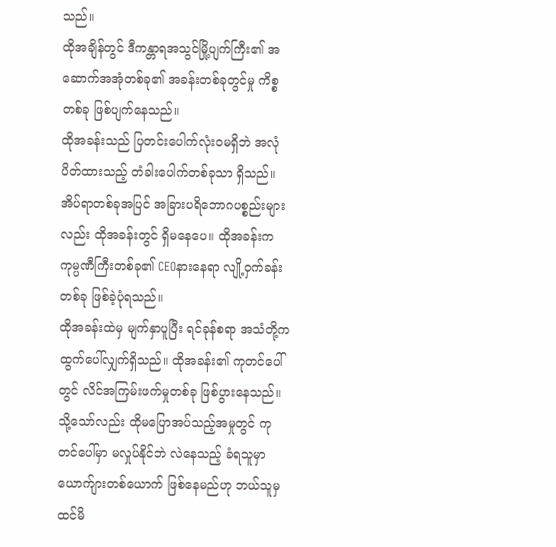သည်။
ထိုအချိန်တွင် ဒီကန္တာရအသွင်မြို့ပျက်ကြီး၏ အဆောက်အအုံတစ်ခု၏ အခန်းတစ်ခုတွင်မှု ကိစ္စတစ်ခု ဖြစ်ပျက်နေသည်။
ထိုအခန်းသည် ပြတင်းပေါက်လုံးဝမရှိဘဲ အလုံပိတ်ထားသည့် တံခါးပေါက်တစ်ခုသာ ရှိသည်။ အိပ်ရာတစ်ခုအပြင် အခြားပရိဘောဂပစ္စည်းများလည်း ထိုအခန်းတွင် ရှိမနေပေ။ ထိုအခန်းက ကုမ္ပဏီကြီးတစ်ခု၏ CEOနားနေရာ လျို့ဝှက်ခန်းတစ်ခု ဖြစ်ခဲ့ပုံရသည်။
ထိုအခန်းထဲမှ မျက်နှာပူပြီး ရင်ခုန်စရာ အသံတို့က ထွက်ပေါ်လျှက်ရှိသည်။ ထိုအခန်း၏ ကုတင်ပေါ်တွင် လိင်အကြမ်းဖက်မှုတစ်ခု ဖြစ်ပွားနေသည်။ သို့သော်လည်း ထိုမပြောအပ်သည့်အမှုတွင် ကုတင်ပေါ်မှာ မလှုပ်နိုင်ဘဲ လဲနေသည့် ခံရသူမှာ ယောက်ျားတစ်ယောက် ဖြစ်နေမည်ဟု ဘယ်သူမှ ထင်မိ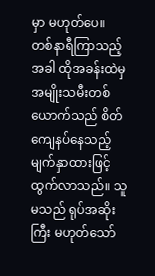မှာ မဟုတ်ပေ။
တစ်နာရီကြာသည့်အခါ ထိုအခန်းထဲမှ အမျိုးသမီးတစ်ယောက်သည် စိတ်ကျေနပ်နေသည့် မျက်နှာထားဖြင့် ထွက်လာသည်။ သူမသည် ရုပ်အဆိုးကြီး မဟုတ်သော်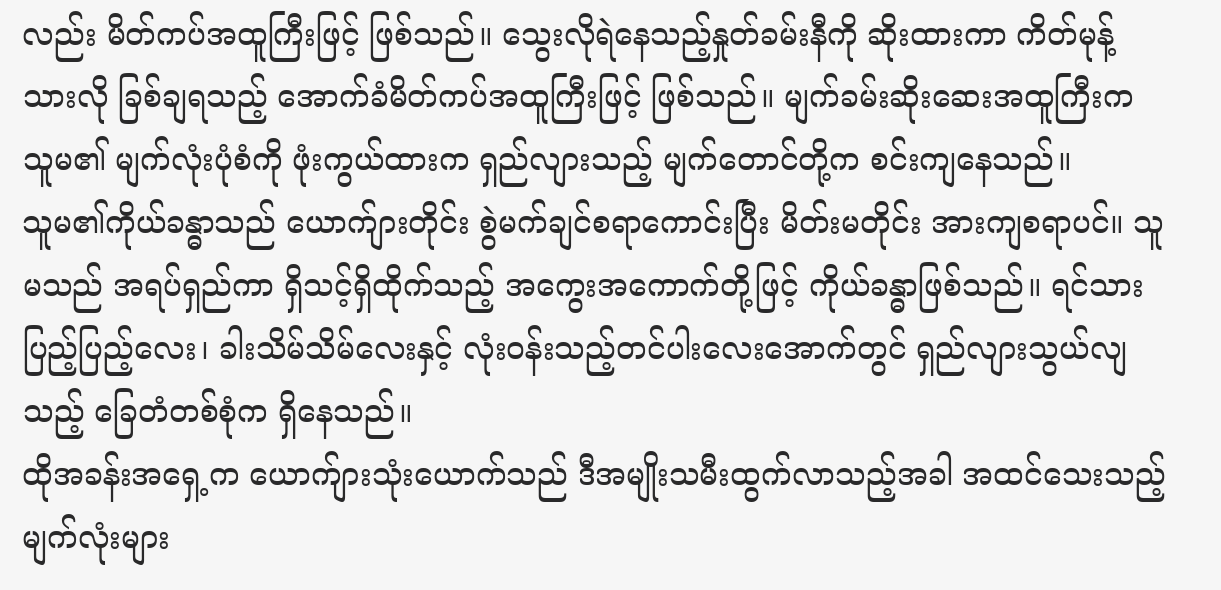လည်း မိတ်ကပ်အထူကြီးဖြင့် ဖြစ်သည်။ သွေးလိုရဲနေသည့်နှုတ်ခမ်းနီကို ဆိုးထားကာ ကိတ်မုန့်သားလို ခြစ်ချရသည့် အောက်ခံမိတ်ကပ်အထူကြီးဖြင့် ဖြစ်သည်။ မျက်ခမ်းဆိုးဆေးအထူကြီးက သူမ၏ မျက်လုံးပုံစံကို ဖုံးကွယ်ထားက ရှည်လျားသည့် မျက်တောင်တို့က စင်းကျနေသည်။
သူမ၏ကိုယ်ခန္ဓာသည် ယောက်ျားတိုင်း စွဲမက်ချင်စရာကောင်းပြီး မိတ်းမတိုင်း အားကျစရာပင်။ သူမသည် အရပ်ရှည်ကာ ရှိသင့်ရှိထိုက်သည့် အကွေးအကောက်တို့ဖြင့် ကိုယ်ခန္ဓာဖြစ်သည်။ ရင်သားပြည့်ပြည့်လေး၊ ခါးသိမ်သိမ်လေးနှင့် လုံးဝန်းသည့်တင်ပါးလေးအောက်တွင် ရှည်လျားသွယ်လျသည့် ခြေတံတစ်စုံက ရှိနေသည်။
ထိုအခန်းအရှေ့က ယောက်ျားသုံးယောက်သည် ဒီအမျိုးသမီးထွက်လာသည့်အခါ အထင်သေးသည့် မျက်လုံးများ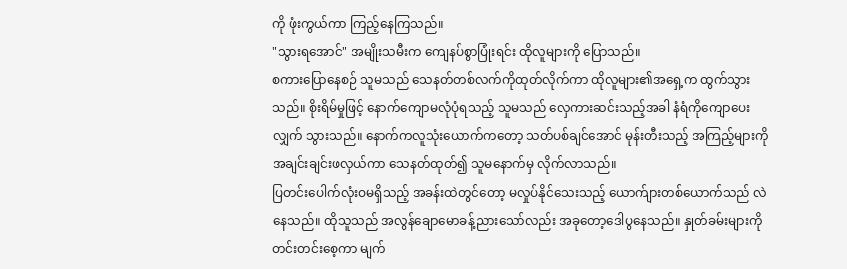ကို ဖုံးကွယ်ကာ ကြည့်နေကြသည်။
"သွားရအောင်" အမျိုးသမီးက ကျေနပ်စွာပြုံးရင်း ထိုလူများကို ပြောသည်။
စကားပြောနေစဉ် သူမသည် သေနတ်တစ်လက်ကိုထုတ်လိုက်ကာ ထိုလူများ၏အရှေ့က ထွက်သွားသည်။ စိုးရိမ်မှုဖြင့် နောက်ကျောမလုံပုံရသည့် သူမသည် လှေကားဆင်းသည့်အခါ နံရံကိုကျောပေးလျှက် သွားသည်။ နောက်ကလူသုံးယောက်ကတော့ သတ်ပစ်ချင်အောင် မုန်းတီးသည့် အကြည့်များကို အချင်းချင်းဖလှယ်ကာ သေနတ်ထုတ်၍ သူမနောက်မှ လိုက်လာသည်။
ပြတင်းပေါက်လုံးဝမရှိသည့် အခန်းထဲတွင်တော့ မလှုပ်နိုင်သေးသည့် ယောက်ျားတစ်ယောက်သည် လဲနေသည်။ ထိုသူသည် အလွန်ချောမောခန့်ညားသော်လည်း အခုတော့ဒေါပွနေသည်။ နှုတ်ခမ်းများကို တင်းတင်းစေ့ကာ မျက်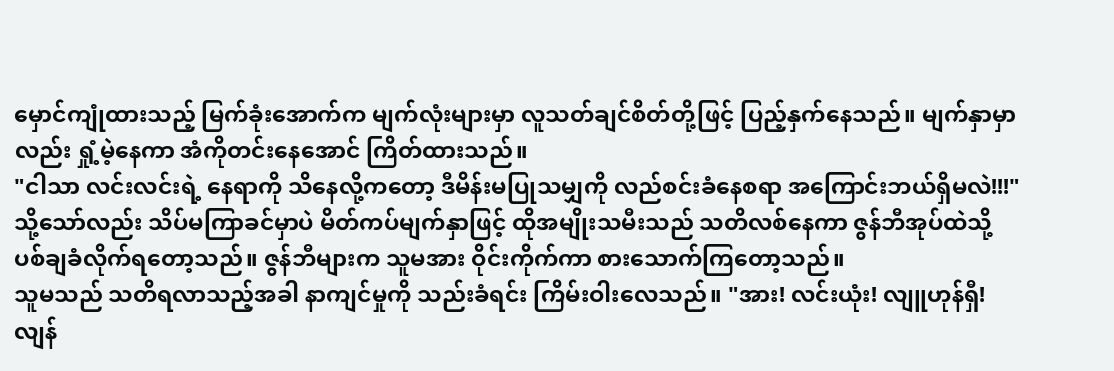မှောင်ကျုံထားသည့် မြက်ခုံးအောက်က မျက်လုံးများမှာ လူသတ်ချင်စိတ်တို့ဖြင့် ပြည့်နှက်နေသည်။ မျက်နှာမှာလည်း ရှုံ့မဲ့နေကာ အံကိုတင်းနေအောင် ကြိတ်ထားသည်။
"ငါသာ လင်းလင်းရဲ့ နေရာကို သိနေလို့ကတော့ ဒီမိန်းမပြုသမျှကို လည်စင်းခံနေစရာ အကြောင်းဘယ်ရှိမလဲ!!!"
သို့သော်လည်း သိပ်မကြာခင်မှာပဲ မိတ်ကပ်မျက်နှာဖြင့် ထိုအမျိုးသမီးသည် သတိလစ်နေကာ ဇွန်ဘီအုပ်ထဲသို့ ပစ်ချခံလိုက်ရတော့သည်။ ဇွန်ဘီများက သူမအား ဝိုင်းကိုက်ကာ စားသောက်ကြတော့သည်။
သူမသည် သတိရလာသည့်အခါ နာကျင်မှုကို သည်းခံရင်း ကြိမ်းဝါးလေသည်။ "အား! လင်းယုံး! လျူဟုန်ရှီ! လျန်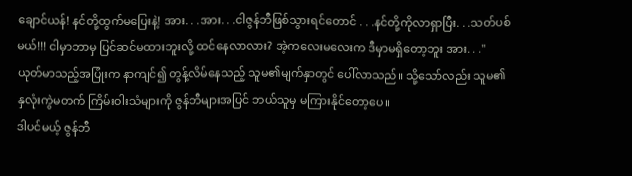ချောင်ယန်! နင်တို့ထွက်မပြေးနဲ့! အား. . .အား. . .ငါဇွန်ဘီဖြစ်သွားရင်တောင် . . .နင်တို့ကိုလာရှာပြီး. . .သတ်ပစ်မယ်!!! ငါမှာဘာမှ ပြင်ဆင်မထားဘူးလို့ ထင်နေလာလား? အဲ့ကလေးမလေးက ဒီမှာမရှိတော့ဘူး အား. . ."
ယုတ်မာသည့်အပြုံးက နာကျင်၍ တွန့်လိမ်နေသည့် သူမ၏မျက်နှာတွင် ပေါ်လာသည်။ သို့သော်လည်း သူမ၏ နှလုံးကွဲမတက် ကြိမ်းဝါးသံများကို ဇွန်ဘီများအပြင် ဘယ်သူမှ မကြားနိုင်တော့ပေ။
ဒါပင်မယ့် ဇွန်ဘီ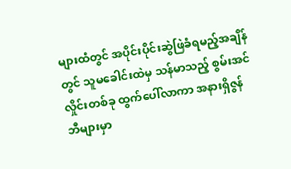များထံတွင် အပိုင်းပိုင်းဆွဲဖြဲခံရမည့်အချိန်တွင် သူမခေါင်းထဲမှ သန်မာသည့် စွမ်းအင်လှိုင်းတစ်ခု ထွက်ပေါ်လာကာ အနားရှိဇွန်ဘီများမှာ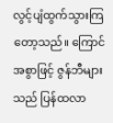လွင့်ပျံထွက်သွားကြတော့သည်။ ကြောင်အစွာဖြင့် ဇွန်ဘီများသည် ပြန်ထလာ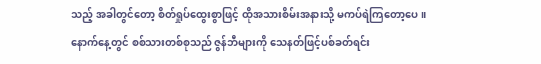သည့် အခါတွင်တော့ စိတ်ရှုပ်ထွေးစွာဖြင့် ထိုအသားစိမ်းအနားသို့ မကပ်ရဲကြတော့ပေ။
နောက်နေ့တွင် စစ်သားတစ်စုသည် ဇွန်ဘီများကို သေနတ်ဖြင့်ပစ်ခတ်ရင်း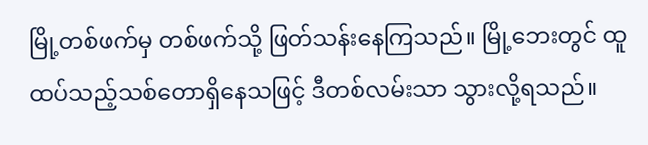မြို့တစ်ဖက်မှ တစ်ဖက်သို့ ဖြတ်သန်းနေကြသည်။ မြို့ဘေးတွင် ထူထပ်သည့်သစ်တောရှိနေသဖြင့် ဒီတစ်လမ်းသာ သွားလို့ရသည်။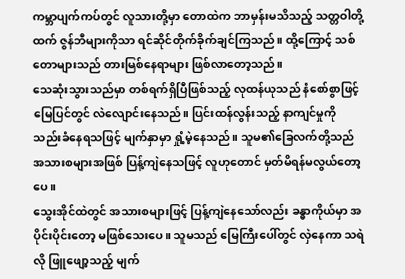ကမ္ဘာပျက်ကပ်တွင် လူသားတို့မှာ တောထဲက ဘာမှန်းမသိသည့် သတ္တဝါတို့ထက် ဇွန်ဘီများကိုသာ ရင်ဆိုင်တိုက်ခိုက်ချင်ကြသည်။ ထို့ကြောင့် သစ်တောများသည် တားမြစ်နေရာများ ဖြစ်လာတော့သည်။
သေဆုံးသွားသည်မှာ တစ်ရက်ရှိပြီဖြစ်သည့် လုထန်ယုသည် နံစော်စွာဖြင့် မြေပြင်တွင် လဲလျောင်းနေသည်။ ပြင်းထန်လွန်းသည့် နာကျင်မှုကို သည်းခံနေရသဖြင့် မျက်နှာမှာ ရှုံ့မဲ့နေသည်။ သူမ၏ခြေလက်တို့သည် အသားစများအဖြစ် ပြန့်ကျဲနေသဖြင့် လူဟုတောင် မှတ်မိရန်မလွယ်တော့ပေ။
သွေးအိုင်ထဲတွင် အသားစများဖြင့် ပြန့်ကျဲနေသော်လည်း ခန္ဓာကိုယ်မှာ အပိုင်းပိုင်းတော့ မဖြစ်သေးပေ။ သူမသည် မြေကြီးပေါ်တွင် လှဲနေကာ သရဲလို ဖြူဖျော့သည့် မျက်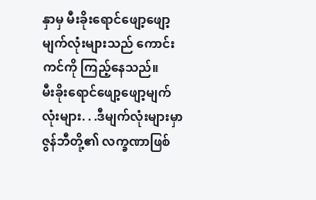နှာမှ မီးခိုးရောင်ဖျော့ဖျော့မျက်လုံးများသည် ကောင်းကင်ကို ကြည့်နေသည်။
မီးခိုးရောင်ဖျော့ဖျော့မျက်လုံးများ. . .ဒီမျက်လုံးများမှာ ဇွန်ဘီတို့၏ လက္ခဏာဖြစ်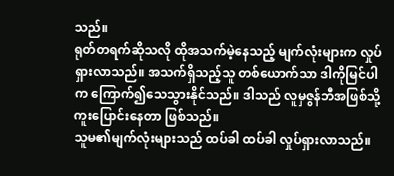သည်။
ရုတ်တရက်ဆိုသလို ထိုအသက်မဲ့နေသည့် မျက်လုံးများက လှုပ်ရှားလာသည်။ အသက်ရှိသည့်သူ တစ်ယောက်သာ ဒါကိုမြင်ပါက ကြောက်၍သေသွားနိုင်သည်။ ဒါသည် လူမှဇွန်ဘီအဖြစ်သို့ ကူးပြောင်းနေတာ ဖြစ်သည်။
သူမ၏မျက်လုံးများသည် ထပ်ခါ ထပ်ခါ လှုပ်ရှားလာသည်။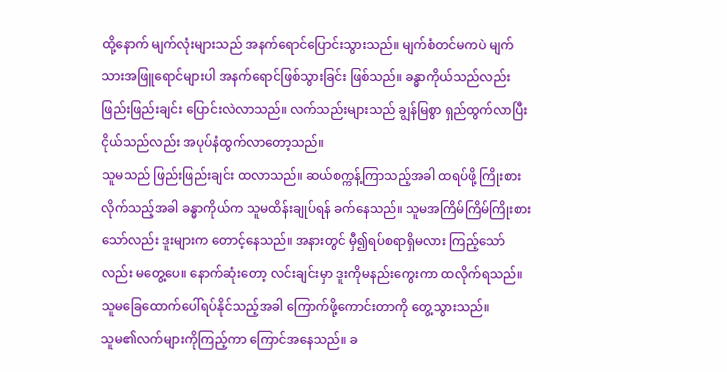ထို့နောက် မျက်လုံးများသည် အနက်ရောင်ပြောင်းသွားသည်။ မျက်စံတင်မကပဲ မျက်သားအဖြူရောင်များပါ အနက်ရောင်ဖြစ်သွားခြင်း ဖြစ်သည်။ ခန္ဓာကိုယ်သည်လည်း ဖြည်းဖြည်းချင်း ပြောင်းလဲလာသည်။ လက်သည်းများသည် ချွန်မြစွာ ရှည်ထွက်လာပြီး ငိုယ်သည်လည်း အပုပ်နံထွက်လာတော့သည်။
သူမသည် ဖြည်းဖြည်းချင်း ထလာသည်။ ဆယ်စက္ကန့်ကြာသည့်အခါ ထရပ်ဖို့ ကြိုးစားလိုက်သည့်အခါ ခန္ဓာကိုယ်က သူမထိန်းချုပ်ရန် ခက်နေသည်။ သူမအကြိမ်ကြိမ်ကြိုးစားသော်လည်း ဒူးများက တောင့်နေသည်။ အနားတွင် မှီ၍ရပ်စရာရှိမလား ကြည့်သော်လည်း မတွေ့ပေ။ နောက်ဆုံးတော့ လင်းချင်းမှာ ဒူးကိုမနည်းကွေးကာ ထလိုက်ရသည်။ သူမခြေထောက်ပေါ်ရပ်နိုင်သည့်အခါ ကြောက်ဖို့ကောင်းတာကို တွေ့သွားသည်။
သူမ၏လက်များကိုကြည့်ကာ ကြောင်အနေသည်။ ခ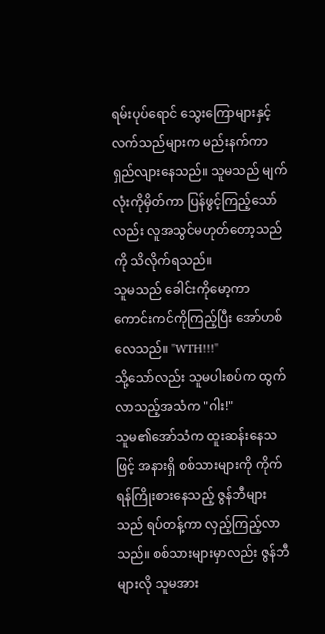ရမ်းပုပ်ရောင် သွေးကြောများနှင့် လက်သည်များက မည်းနက်ကာ ရှည်လျားနေသည်။ သူမသည် မျက်လုံးကိုမှိတ်ကာ ပြန်ဖွင့်ကြည့်သော်လည်း လူအသွင်မဟုတ်တော့သည်ကို သိလိုက်ရသည်။
သူမသည် ခေါင်းကိုမော့ကာ ကောင်းကင်ကိုကြည့်ပြီး အော်ဟစ်လေသည်။ "WTH!!!"
သို့သော်လည်း သူမပါးစပ်က ထွက်လာသည့်အသံက "ဂါး!"
သူမ၏အော်သံက ထူးဆန်းနေသဖြင့် အနားရှိ စစ်သားများကို ကိုက်ရန်ကြိုးစားနေသည့် ဇွန်ဘီများသည် ရပ်တန့်ကာ လှည့်ကြည့်လာသည်။ စစ်သားများမှာလည်း ဇွန်ဘီများလို သူမအား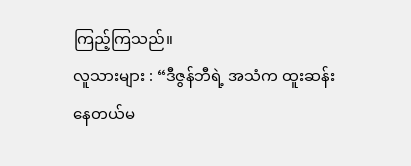ကြည့်ကြသည်။
လူသားများ : “ဒီဇွန်ဘီရဲ့ အသံက ထူးဆန်းနေတယ်မ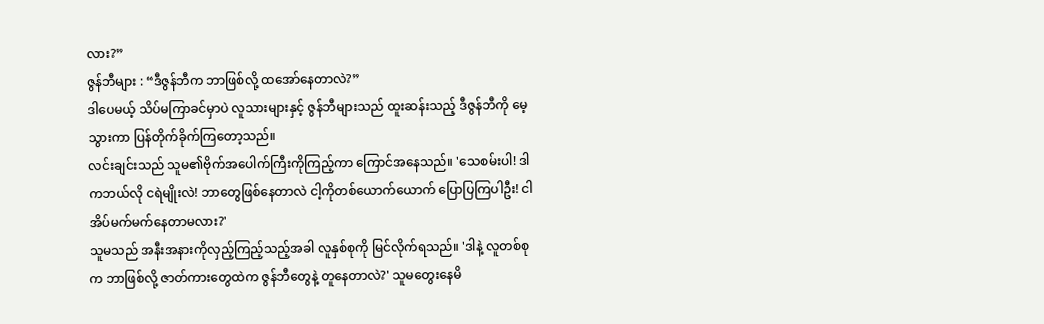လား?”
ဇွန်ဘီများ : “ဒီဇွန်ဘီက ဘာဖြစ်လို့ ထအော်နေတာလဲ?”
ဒါပေမယ့် သိပ်မကြာခင်မှာပဲ လူသားများနှင့် ဇွန်ဘီများသည် ထူးဆန်းသည့် ဒီဇွန်ဘီကို မေ့သွားကာ ပြန်တိုက်ခိုက်ကြတော့သည်။
လင်းချင်းသည် သူမ၏ဗိုက်အပေါက်ကြီးကိုကြည့်ကာ ကြောင်အနေသည်။ 'သေစမ်းပါ! ဒါကဘယ်လို ငရဲမျိုးလဲ! ဘာတွေဖြစ်နေတာလဲ ငါ့ကိုတစ်ယောက်ယောက် ပြောပြကြပါဦး! ငါအိပ်မက်မက်နေတာမလား?'
သူမသည် အနီးအနားကိုလှည့်ကြည့်သည့်အခါ လူနှစ်စုကို မြင်လိုက်ရသည်။ 'ဒါနဲ့ လူတစ်စုက ဘာဖြစ်လို့ ဇာတ်ကားတွေထဲက ဇွန်ဘီတွေနဲ့ တူနေတာလဲ?' သူမတွေးနေမိ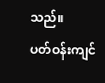သည်။
ပတ်ဝန်းကျင်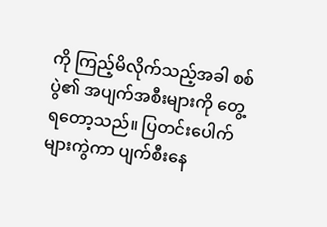ကို ကြည့်မိလိုက်သည့်အခါ စစ်ပွဲ၏ အပျက်အစီးများကို တွေ့ရတော့သည်။ ပြတင်းပေါက်များကွဲကာ ပျက်စီးနေ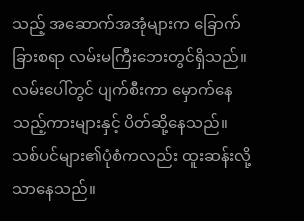သည့် အဆောက်အအုံများက ခြောက်ခြားစရာ လမ်းမကြီးဘေးတွင်ရှိသည်။ လမ်းပေါ်တွင် ပျက်စီးကာ မှောက်နေသည့်ကားများနှင့် ပိတ်ဆို့နေသည်။ သစ်ပင်များ၏ပုံစံကလည်း ထူးဆန်းလို့သာနေသည်။